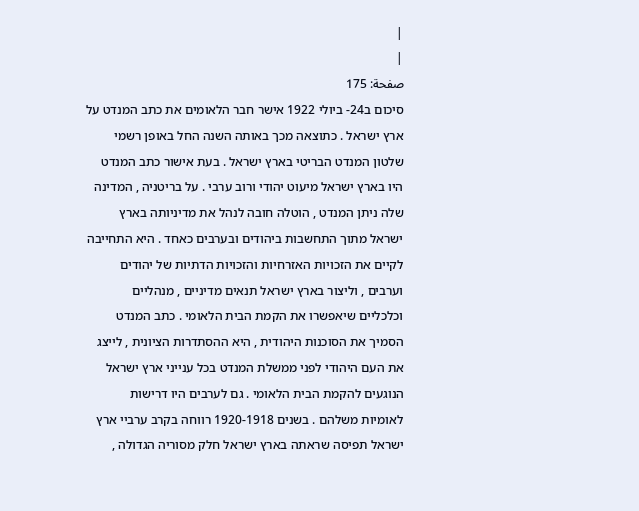|
|
صفحة: 175
סיכום ב24- ביולי 1922 אישר חבר הלאומים את כתב המנדט על ארץ ישראל . כתוצאה מכך באותה השנה החל באופן רשמי שלטון המנדט הבריטי בארץ ישראל . בעת אישור כתב המנדט היו בארץ ישראל מיעוט יהודי ורוב ערבי . על בריטניה , המדינה שלה ניתן המנדט , הוטלה חובה לנהל את מדיניותה בארץ ישראל מתוך התחשבות ביהודים ובערבים כאחד . היא התחייבה לקיים את הזכויות האזרחיות והזכויות הדתיות של יהודים וערבים , וליצור בארץ ישראל תנאים מדיניים , מנהליים וכלכליים שיאפשרו את הקמת הבית הלאומי . כתב המנדט הסמיך את הסוכנות היהודית , היא ההסתדרות הציונית , לייצג את העם היהודי לפני ממשלת המנדט בכל ענייני ארץ ישראל הנוגעים להקמת הבית הלאומי . גם לערבים היו דרישות לאומיות משלהם . בשנים 1920-1918 רווחה בקרב ערביי ארץ ישראל תפיסה שראתה בארץ ישראל חלק מסוריה הגדולה ,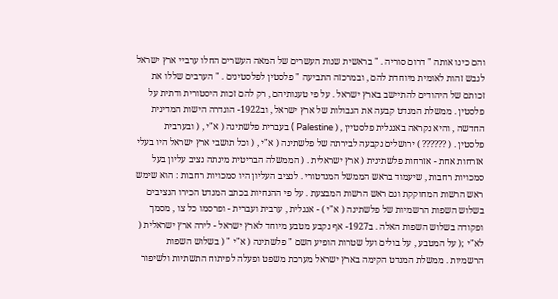והם כינו אותה " דרום סוריה . " בראשית שנות העשרים של המאה העשרים החלו ערביי ארץ ישראל לגבש זהות לאומית מיוחדת להם , ובמרכזה התביעה " פלסטין לפלסטינים . " הערבים שללו את זכותם של היהודים להתיישב בארץ ישראל . על פי טענותיהם , רק להם זכות היסטורית ודתית על פלסטין . ממשלת המנדט קבעה את הגבולות של ארץ ישראל , וב1922- הוגדרה הישות המדינית החדשה , והיא נקראה באנגלית פלסטיין , ( Palestine ) בעברית פלשתינה ( א"י , ( ובערבית פלסטין . ( ?????? ) ירושלים נקבעה לבירתה של פלשתינה ( א"י , ( וכל תושבי ארץ ישראל היו בעלי אזרחות אחת - אזרחות פלשתינית ( ארץ ישראלית . ( הממשלה הבריטית מינתה נציב עליון בעל סמכויות רחבות , שיעמוד בראש הממשל המנדטורי . לנציב העליון היו סמכויות רחבות : הוא שימש ראש הרשות המחוקקת וגם ראש הרשות המבצעת . על פי ההנחיות בכתב המנדט הכירו הנציבים בשלוש השפות הרשמיות של פלשתינה ( א"י ) - אנגלית , ערבית ועברית - ופרסמו כל צו , מסמך ופקודה בשלוש השפות האלה . ב1927- אף נקבע מטבע מיוחד לארץ ישראל - לירה ארץ ישראלית ( לא"י ;( על המטבע , על בולים ועל שטרות הופיע השם " פלשתינה ( א"י " ( בשלוש השפות הרשמיות . ממשלת המנדט הקימה בארץ ישראל מערכת משפט ופעלה לפיתוח התשתיות ולשיפור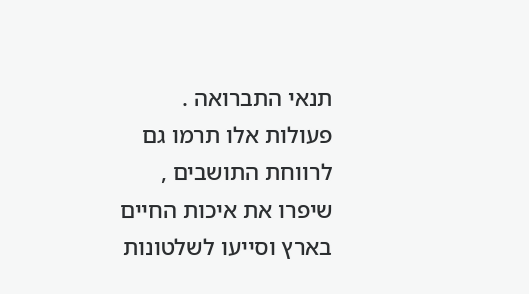תנאי התברואה . פעולות אלו תרמו גם לרווחת התושבים , שיפרו את איכות החיים בארץ וסייעו לשלטונות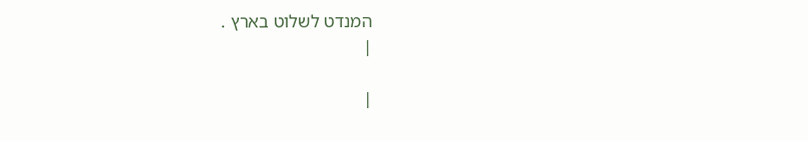המנדט לשלוט בארץ .
|

|